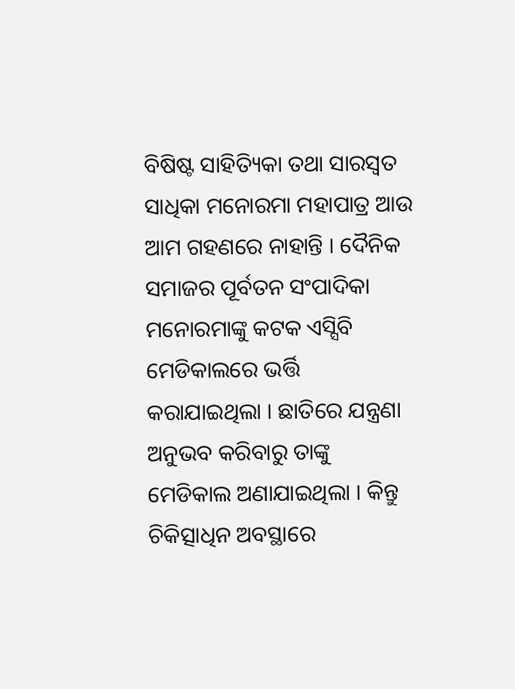ବିଷିଷ୍ଟ ସାହିତ୍ୟିକା ତଥା ସାରସ୍ୱତ ସାଧିକା ମନୋରମା ମହାପାତ୍ର ଆଉ ଆମ ଗହଣରେ ନାହାନ୍ତି । ଦୈନିକ ସମାଜର ପୂର୍ବତନ ସଂପାଦିକା ମନୋରମାଙ୍କୁ କଟକ ଏସ୍ସିବି ମେଡିକାଲରେ ଭର୍ତ୍ତି କରାଯାଇଥିଲା । ଛାତିରେ ଯନ୍ତ୍ରଣା ଅନୁଭବ କରିବାରୁ ତାଙ୍କୁ ମେଡିକାଲ ଅଣାଯାଇଥିଲା । କିନ୍ତୁ ଚିକିତ୍ସାଧିନ ଅବସ୍ଥାରେ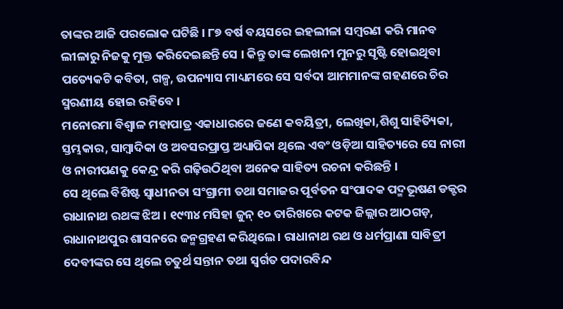ତାଙ୍କର ଆଜି ପରଲୋକ ଘଟିଛି । ୮୭ ବର୍ଷ ବୟସରେ ଇହଲୀଳା ସମ୍ବରଣ କରି ମାନବ ଲୀଳାରୁ ନିଜକୁ ମୁକ୍ତ କରିଦେଇଛନ୍ତି ସେ । କିନ୍ତୁ ତାଙ୍କ ଲେଖନୀ ମୁନରୁ ସୃଷ୍ଟି ହୋଇଥିବା ପତ୍ୟେକଟି କବିତା, ଗଳ୍ପ, ଉପନ୍ୟାସ ମାଧ୍ୟମରେ ସେ ସର୍ବଦା ଆମମାନଙ୍କ ଗହଣରେ ଚିର ସ୍ମରଣୀୟ ହୋଇ ରହିବେ ।
ମନୋରମା ବିଶ୍ୱାଳ ମହାପାତ୍ର ଏକାଧାରରେ ଜଣେ କବୟିତ୍ରୀ, ଲେଖିକା,ଶିଶୁ ସାହିତ୍ୟିକା, ସ୍ତମ୍ଭକାର, ସାମ୍ବାଦିକା ଓ ଅବସରପ୍ରାପ୍ତ ଅଧ୍ୟାପିକା ଥିଲେ ଏବଂ ଓଡ଼ିଆ ସାହିତ୍ୟରେ ସେ ନାରୀ ଓ ନାରୀପଣକୁ କେନ୍ଦ୍ର କରି ଗଢ଼ିଉଠିଥିବା ଅନେକ ସାହିତ୍ୟ ରଚନା କରିଛନ୍ତି ।
ସେ ଥିଲେ ବିଶିଷ୍ଟ ସ୍ବାଧୀନତା ସଂଗ୍ରାମୀ ତଥା ସମାଜର ପୂର୍ବତନ ସଂପାଦକ ପଦ୍ମଭୂଷଣ ଡକ୍ଟର ରାଧାନାଥ ରଥଙ୍କ ଝିଅ । ୧୯୩୪ ମସିହା ଜୁନ୍ ୧୦ ତାରିଖରେ କଟକ ଜିଲ୍ଲାର ଆଠଗଡ଼, ରାଧାନାଥପୁର ଶାସନରେ ଜନ୍ମଗ୍ରହଣ କରିଥିଲେ । ରାଧାନାଥ ରଥ ଓ ଧର୍ମପ୍ରାଣା ସାବିତ୍ରୀ ଦେବୀଙ୍କର ସେ ଥିଲେ ଚତୁର୍ଥ ସନ୍ତାନ ତଥା ସ୍ୱର୍ଗତ ପଦାରବିନ୍ଦ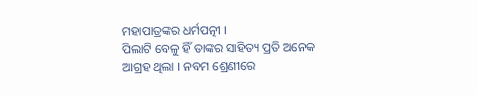ମହାପାତ୍ରଙ୍କର ଧର୍ମପତ୍ନୀ ।
ପିଲାଟି ବେଳୁ ହିଁ ତାଙ୍କର ସାହିତ୍ୟ ପ୍ରତି ଅନେକ ଆଗ୍ରହ ଥିଲା । ନବମ ଶ୍ରେଣୀରେ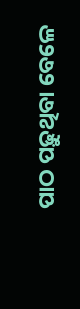ପାଠ ପଢ଼ୁଥିବା ବେଳେ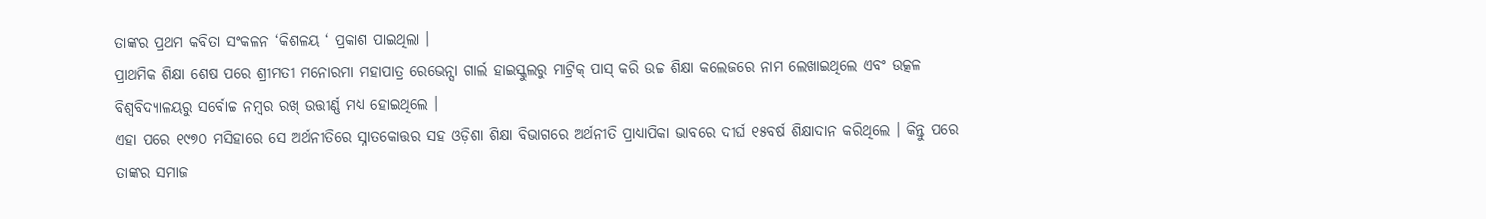ତାଙ୍କର ପ୍ରଥମ କବିତା ସଂକଳନ ‘କିଶଳୟ ‘ ପ୍ରକାଶ ପାଇଥିଲା ।
ପ୍ରାଥମିକ ଶିକ୍ଷା ଶେଷ ପରେ ଶ୍ରୀମତୀ ମନୋରମା ମହାପାତ୍ର ରେଭେନ୍ସା ଗାର୍ଲ ହାଇସ୍କୁଲରୁ ମାଟ୍ରିକ୍ ପାସ୍ କରି ଉଚ୍ଚ ଶିକ୍ଷା କଲେଜରେ ନାମ ଲେଖାଇଥିଲେ ଏବଂ ଉତ୍କଳ ବିଶ୍ବବିଦ୍ୟାଳୟରୁ ସର୍ବୋଚ୍ଚ ନମ୍ବର ରଖ୍ ଉତ୍ତୀର୍ଣ୍ଣ ମଧ୍ୟ ହୋଇଥିଲେ ।
ଏହା ପରେ ୧୯୭୦ ମସିହାରେ ସେ ଅର୍ଥନୀତିରେ ସ୍ନାତକୋତ୍ତର ସହ ଓଡ଼ିଶା ଶିକ୍ଷା ବିଭାଗରେ ଅର୍ଥନୀତି ପ୍ରାଧ୍ୟାପିକା ଭାବରେ ଦୀର୍ଘ ୧୫ବର୍ଷ ଶିକ୍ଷାଦାନ କରିଥିଲେ । କିନ୍ତୁ ପରେ ତାଙ୍କର ସମାଜ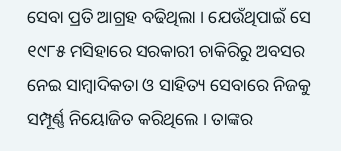ସେବା ପ୍ରତି ଆଗ୍ରହ ବଢିଥିଲା । ଯେଉଁଥିପାଇଁ ସେ ୧୯୮୫ ମସିହାରେ ସରକାରୀ ଚାକିରିରୁ ଅବସର ନେଇ ସାମ୍ବାଦିକତା ଓ ସାହିତ୍ୟ ସେବାରେ ନିଜକୁ ସମ୍ପୂର୍ଣ୍ଣ ନିୟୋଜିତ କରିଥିଲେ । ତାଙ୍କର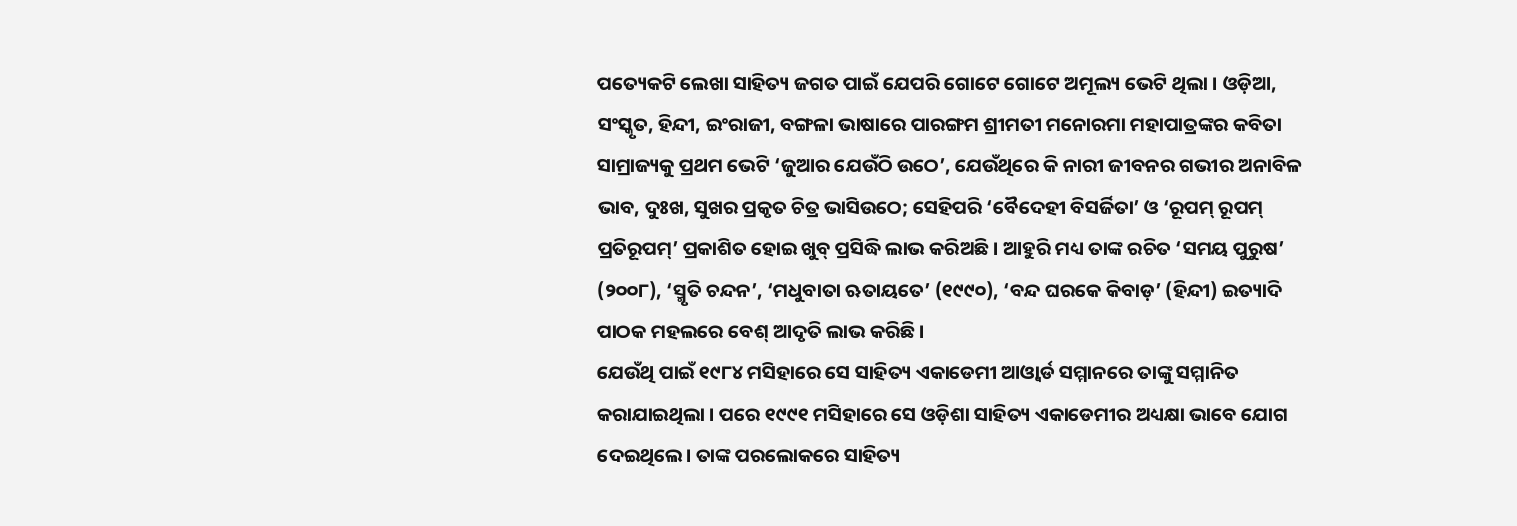ପତ୍ୟେକଟି ଲେଖା ସାହିତ୍ୟ ଜଗତ ପାଇଁ ଯେପରି ଗୋଟେ ଗୋଟେ ଅମୂଲ୍ୟ ଭେଟି ଥିଲା । ଓଡ଼ିଆ, ସଂସ୍କୃତ, ହିନ୍ଦୀ, ଇଂରାଜୀ, ବଙ୍ଗଳା ଭାଷାରେ ପାରଙ୍ଗମ ଶ୍ରୀମତୀ ମନୋରମା ମହାପାତ୍ରଙ୍କର କବିତା ସାମ୍ରାଜ୍ୟକୁ ପ୍ରଥମ ଭେଟି ‘ଜୁଆର ଯେଉଁଠି ଉଠେ’, ଯେଉଁଥିରେ କି ନାରୀ ଜୀବନର ଗଭୀର ଅନାବିଳ ଭାବ, ଦୁଃଖ, ସୁଖର ପ୍ରକୃତ ଚିତ୍ର ଭାସିଉଠେ; ସେହିପରି ‘ବୈଦେହୀ ବିସର୍ଜିତା’ ଓ ‘ରୂପମ୍ ରୂପମ୍ ପ୍ରତିରୂପମ୍’ ପ୍ରକାଶିତ ହୋଇ ଖୁବ୍ ପ୍ରସିଦ୍ଧି ଲାଭ କରିଅଛି । ଆହୁରି ମଧ୍ୟ ତାଙ୍କ ରଚିତ ‘ସମୟ ପୁରୁଷ’ (୨୦୦୮), ‘ସ୍ମୃତି ଚନ୍ଦନ’, ‘ମଧୁବାତା ଋତାୟତେ’ (୧୯୯୦), ‘ବନ୍ଦ ଘରକେ କିବାଡ଼’ (ହିନ୍ଦୀ) ଇତ୍ୟାଦି ପାଠକ ମହଲରେ ବେଶ୍ ଆଦୃତି ଲାଭ କରିଛି ।
ଯେଉଁଥି ପାଇଁ ୧୯୮୪ ମସିହାରେ ସେ ସାହିତ୍ୟ ଏକାଡେମୀ ଆଓ୍ୱାର୍ଡ ସମ୍ମାନରେ ତାଙ୍କୁ ସମ୍ମାନିତ କରାଯାଇଥିଲା । ପରେ ୧୯୯୧ ମସିହାରେ ସେ ଓଡ଼ିଶା ସାହିତ୍ୟ ଏକାଡେମୀର ଅଧ୍ୟକ୍ଷା ଭାବେ ଯୋଗ ଦେଇଥିଲେ। ତାଙ୍କ ପରଲୋକରେ ସାହିତ୍ୟ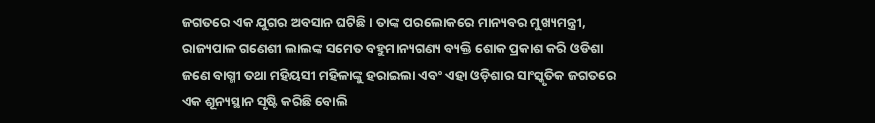ଜଗତରେ ଏକ ଯୁଗର ଅବସାନ ଘଟିଛି । ତାଙ୍କ ପରଲୋକରେ ମାନ୍ୟବର ମୁଖ୍ୟମନ୍ତ୍ରୀ, ରାଜ୍ୟପାଳ ଗଣେଶୀ ଲାଲଙ୍କ ସମେତ ବହୁମାନ୍ୟଗଣ୍ୟ ବ୍ୟକ୍ତି ଶୋକ ପ୍ରକାଶ କରି ଓଡିଶା ଜଣେ ବାଗ୍ମୀ ତଥା ମହିୟସୀ ମହିଳାଙ୍କୁ ହରାଇଲା ଏବଂ ଏହା ଓଡ଼ିଶାର ସାଂସ୍କୃତିକ ଜଗତରେ ଏକ ଶୂନ୍ୟସ୍ଥାନ ସୃଷ୍ଟି କରିଛି ବୋଲି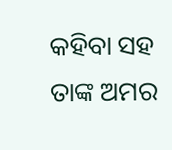କହିବା ସହ ତାଙ୍କ ଅମର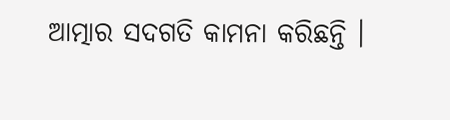ଆତ୍ମାର ସଦଗତି କାମନା କରିଛନ୍ତି ।